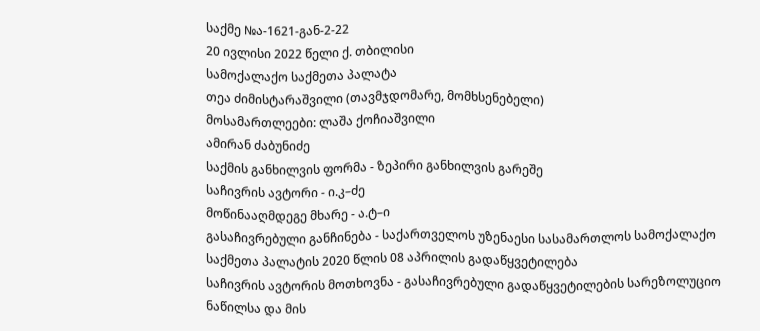საქმე №ა-1621-გან-2-22
20 ივლისი 2022 წელი ქ. თბილისი
სამოქალაქო საქმეთა პალატა
თეა ძიმისტარაშვილი (თავმჯდომარე, მომხსენებელი)
მოსამართლეები: ლაშა ქოჩიაშვილი
ამირან ძაბუნიძე
საქმის განხილვის ფორმა - ზეპირი განხილვის გარეშე
საჩივრის ავტორი - ი.კ–ძე
მოწინააღმდეგე მხარე - ა.ტ–ი
გასაჩივრებული განჩინება - საქართველოს უზენაესი სასამართლოს სამოქალაქო საქმეთა პალატის 2020 წლის 08 აპრილის გადაწყვეტილება
საჩივრის ავტორის მოთხოვნა - გასაჩივრებული გადაწყვეტილების სარეზოლუციო ნაწილსა და მის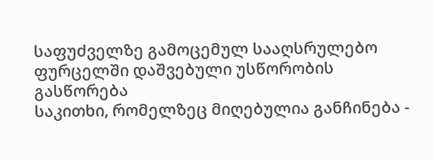საფუძველზე გამოცემულ სააღსრულებო ფურცელში დაშვებული უსწორობის გასწორება
საკითხი, რომელზეც მიღებულია განჩინება -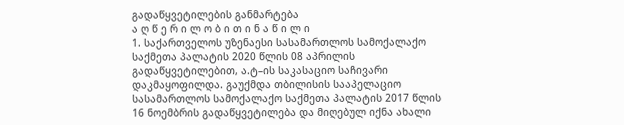გადაწყვეტილების განმარტება
ა ღ წ ე რ ი ლ ო ბ ი თ ი ნ ა წ ი ლ ი
1. საქართველოს უზენაესი სასამართლოს სამოქალაქო საქმეთა პალატის 2020 წლის 08 აპრილის გადაწყვეტილებით, ა.ტ–ის საკასაციო საჩივარი დაკმაყოფილდა. გაუქმდა თბილისის სააპელაციო სასამართლოს სამოქალაქო საქმეთა პალატის 2017 წლის 16 ნოემბრის გადაწყვეტილება და მიღებულ იქნა ახალი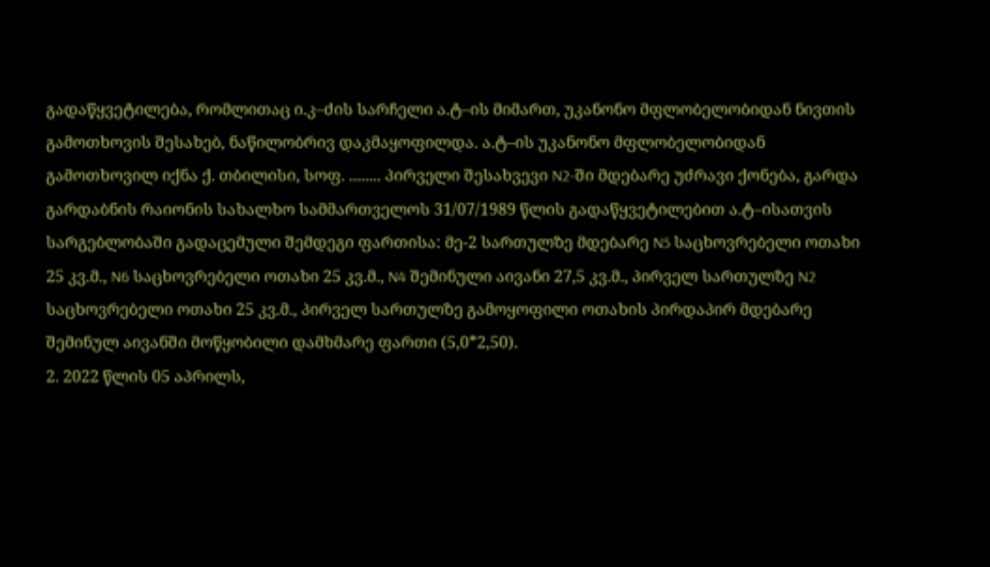გადაწყვეტილება, რომლითაც ი.კ–ძის სარჩელი ა.ტ–ის მიმართ, უკანონო მფლობელობიდან ნივთის გამოთხოვის შესახებ, ნაწილობრივ დაკმაყოფილდა. ა.ტ–ის უკანონო მფლობელობიდან გამოთხოვილ იქნა ქ. თბილისი, სოფ. ........ პირველი შესახვევი N2-ში მდებარე უძრავი ქონება, გარდა გარდაბნის რაიონის სახალხო სამმართველოს 31/07/1989 წლის გადაწყვეტილებით ა.ტ–ისათვის სარგებლობაში გადაცემული შემდეგი ფართისა: მე-2 სართულზე მდებარე N5 საცხოვრებელი ოთახი 25 კვ.მ., N6 საცხოვრებელი ოთახი 25 კვ.მ., N4 შემინული აივანი 27,5 კვ.მ., პირველ სართულზე N2 საცხოვრებელი ოთახი 25 კვ.მ., პირველ სართულზე გამოყოფილი ოთახის პირდაპირ მდებარე შემინულ აივანში მოწყობილი დამხმარე ფართი (5,0*2,50).
2. 2022 წლის 05 აპრილს,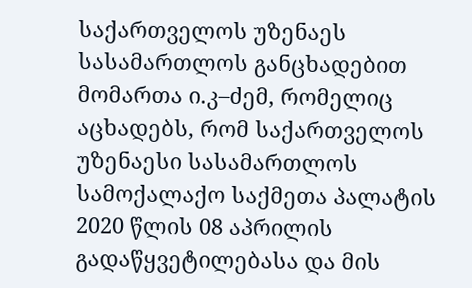საქართველოს უზენაეს სასამართლოს განცხადებით მომართა ი.კ–ძემ, რომელიც აცხადებს, რომ საქართველოს უზენაესი სასამართლოს სამოქალაქო საქმეთა პალატის 2020 წლის 08 აპრილის გადაწყვეტილებასა და მის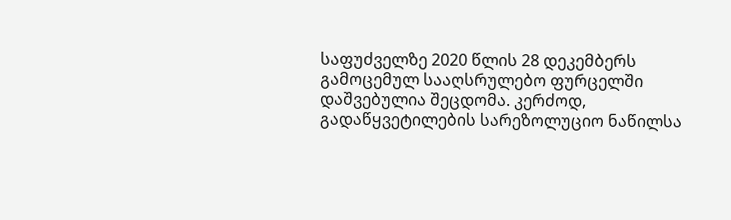საფუძველზე 2020 წლის 28 დეკემბერს გამოცემულ სააღსრულებო ფურცელში დაშვებულია შეცდომა. კერძოდ, გადაწყვეტილების სარეზოლუციო ნაწილსა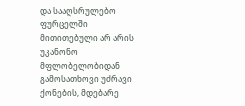და სააღსრულებო ფურცელში მითითებული არ არის უკანონო მფლობელობიდან გამოსათხოვი უძრავი ქონების, მდებარე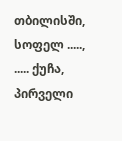თბილისში, სოფელ ....., ..... ქუჩა, პირველი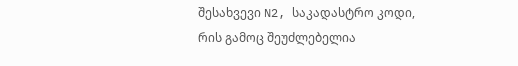შესახვევი N2, საკადასტრო კოდი, რის გამოც შეუძლებელია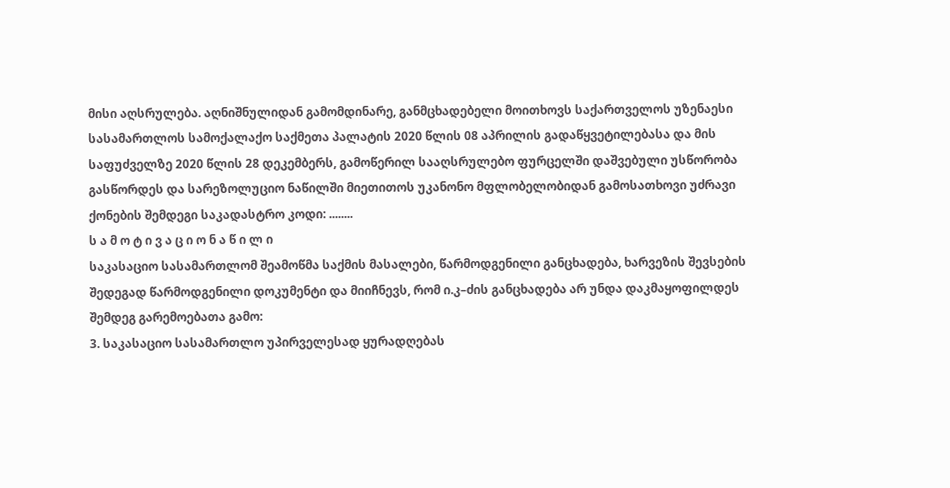მისი აღსრულება. აღნიშნულიდან გამომდინარე, განმცხადებელი მოითხოვს საქართველოს უზენაესი სასამართლოს სამოქალაქო საქმეთა პალატის 2020 წლის 08 აპრილის გადაწყვეტილებასა და მის საფუძველზე 2020 წლის 28 დეკემბერს, გამოწერილ სააღსრულებო ფურცელში დაშვებული უსწორობა გასწორდეს და სარეზოლუციო ნაწილში მიეთითოს უკანონო მფლობელობიდან გამოსათხოვი უძრავი ქონების შემდეგი საკადასტრო კოდი: ........
ს ა მ ო ტ ი ვ ა ც ი ო ნ ა წ ი ლ ი
საკასაციო სასამართლომ შეამოწმა საქმის მასალები, წარმოდგენილი განცხადება, ხარვეზის შევსების შედეგად წარმოდგენილი დოკუმენტი და მიიჩნევს, რომ ი.კ–ძის განცხადება არ უნდა დაკმაყოფილდეს შემდეგ გარემოებათა გამო:
3. საკასაციო სასამართლო უპირველესად ყურადღებას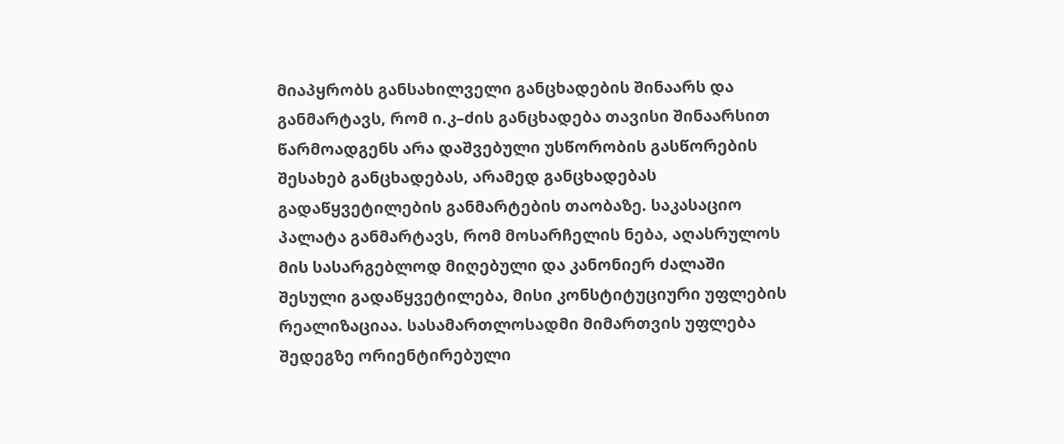მიაპყრობს განსახილველი განცხადების შინაარს და განმარტავს, რომ ი.კ–ძის განცხადება თავისი შინაარსით წარმოადგენს არა დაშვებული უსწორობის გასწორების შესახებ განცხადებას, არამედ განცხადებას გადაწყვეტილების განმარტების თაობაზე. საკასაციო პალატა განმარტავს, რომ მოსარჩელის ნება, აღასრულოს მის სასარგებლოდ მიღებული და კანონიერ ძალაში შესული გადაწყვეტილება, მისი კონსტიტუციური უფლების რეალიზაციაა. სასამართლოსადმი მიმართვის უფლება შედეგზე ორიენტირებული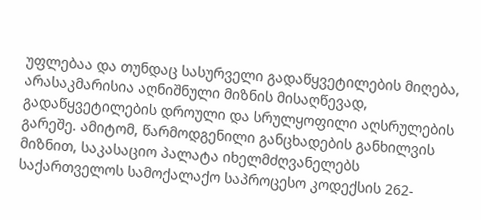უფლებაა და თუნდაც სასურველი გადაწყვეტილების მიღება, არასაკმარისია აღნიშნული მიზნის მისაღწევად, გადაწყვეტილების დროული და სრულყოფილი აღსრულების გარეშე. ამიტომ, წარმოდგენილი განცხადების განხილვის მიზნით, საკასაციო პალატა იხელმძღვანელებს საქართველოს სამოქალაქო საპროცესო კოდექსის 262-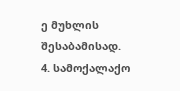ე მუხლის შესაბამისად.
4. სამოქალაქო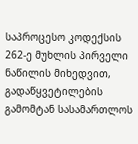საპროცესო კოდექსის 262-ე მუხლის პირველი ნაწილის მიხედვით, გადაწყვეტილების გამომტან სასამართლოს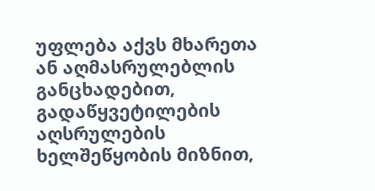უფლება აქვს მხარეთა ან აღმასრულებლის განცხადებით, გადაწყვეტილების აღსრულების ხელშეწყობის მიზნით,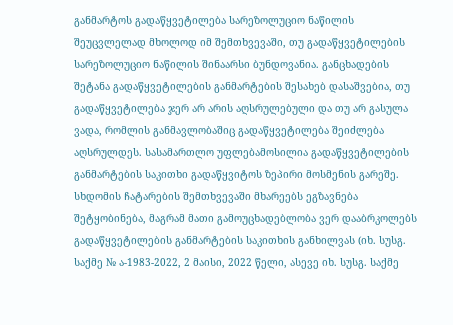განმარტოს გადაწყვეტილება სარეზოლუციო ნაწილის შეუცვლელად მხოლოდ იმ შემთხვევაში, თუ გადაწყვეტილების სარეზოლუციო ნაწილის შინაარსი ბუნდოვანია. განცხადების შეტანა გადაწყვეტილების განმარტების შესახებ დასაშვებია, თუ გადაწყვეტილება ჯერ არ არის აღსრულებული და თუ არ გასულა ვადა, რომლის განმავლობაშიც გადაწყვეტილება შეიძლება აღსრულდეს. სასამართლო უფლებამოსილია გადაწყვეტილების განმარტების საკითხი გადაწყვიტოს ზეპირი მოსმენის გარეშე. სხდომის ჩატარების შემთხვევაში მხარეებს ეგზავნება შეტყობინება, მაგრამ მათი გამოუცხადებლობა ვერ დააბრკოლებს გადაწყვეტილების განმარტების საკითხის განხილვას (იხ. სუსგ. საქმე № ა-1983-2022, 2 მაისი, 2022 წელი, ასევე იხ. სუსგ. საქმე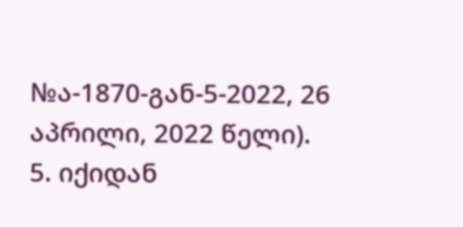№ა-1870-გან-5-2022, 26 აპრილი, 2022 წელი).
5. იქიდან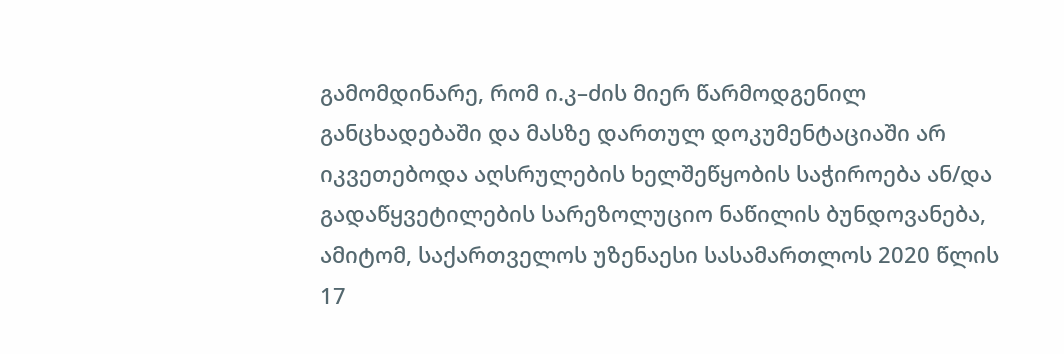გამომდინარე, რომ ი.კ–ძის მიერ წარმოდგენილ განცხადებაში და მასზე დართულ დოკუმენტაციაში არ იკვეთებოდა აღსრულების ხელშეწყობის საჭიროება ან/და გადაწყვეტილების სარეზოლუციო ნაწილის ბუნდოვანება, ამიტომ, საქართველოს უზენაესი სასამართლოს 2020 წლის 17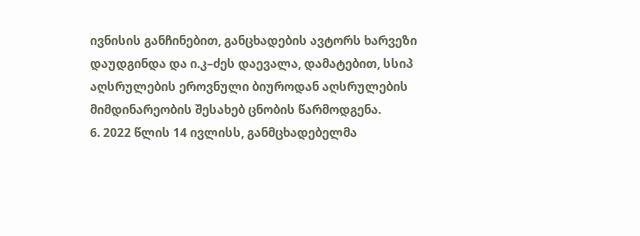ივნისის განჩინებით, განცხადების ავტორს ხარვეზი დაუდგინდა და ი.კ–ძეს დაევალა, დამატებით, სსიპ აღსრულების ეროვნული ბიუროდან აღსრულების მიმდინარეობის შესახებ ცნობის წარმოდგენა.
6. 2022 წლის 14 ივლისს, განმცხადებელმა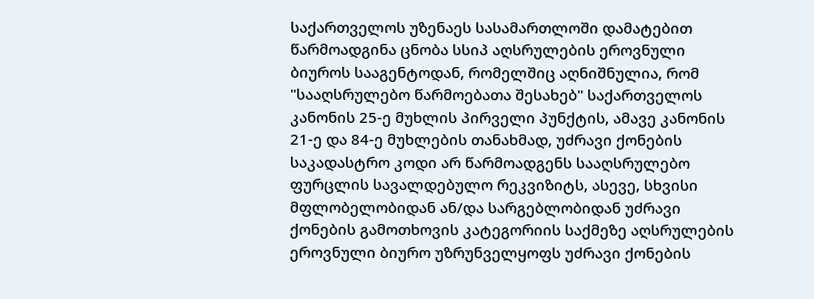საქართველოს უზენაეს სასამართლოში დამატებით წარმოადგინა ცნობა სსიპ აღსრულების ეროვნული ბიუროს სააგენტოდან, რომელშიც აღნიშნულია, რომ "სააღსრულებო წარმოებათა შესახებ" საქართველოს კანონის 25-ე მუხლის პირველი პუნქტის, ამავე კანონის 21-ე და 84-ე მუხლების თანახმად, უძრავი ქონების საკადასტრო კოდი არ წარმოადგენს სააღსრულებო ფურცლის სავალდებულო რეკვიზიტს, ასევე, სხვისი მფლობელობიდან ან/და სარგებლობიდან უძრავი ქონების გამოთხოვის კატეგორიის საქმეზე აღსრულების ეროვნული ბიურო უზრუნველყოფს უძრავი ქონების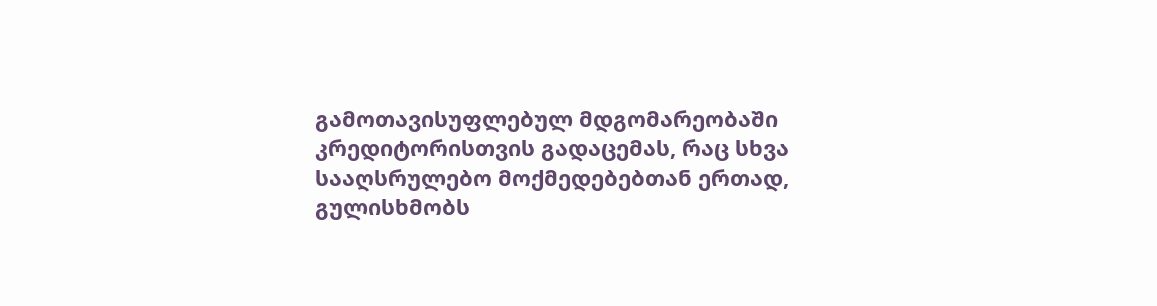გამოთავისუფლებულ მდგომარეობაში კრედიტორისთვის გადაცემას, რაც სხვა სააღსრულებო მოქმედებებთან ერთად, გულისხმობს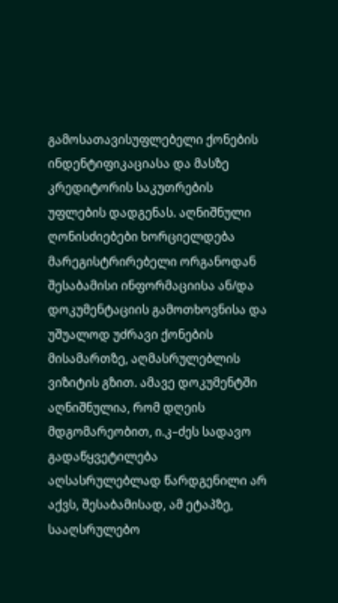გამოსათავისუფლებელი ქონების ინდენტიფიკაციასა და მასზე კრედიტორის საკუთრების უფლების დადგენას. აღნიშნული ღონისძიებები ხორციელდება მარეგისტრირებელი ორგანოდან შესაბამისი ინფორმაციისა ან/და დოკუმენტაციის გამოთხოვნისა და უშუალოდ უძრავი ქონების მისამართზე, აღმასრულებლის ვიზიტის გზით. ამავე დოკუმენტში აღნიშნულია, რომ დღეის მდგომარეობით, ი.კ–ძეს სადავო გადაწყვეტილება აღსასრულებლად წარდგენილი არ აქვს, შესაბამისად, ამ ეტაპზე, სააღსრულებო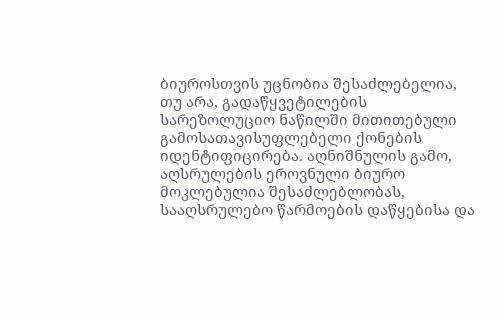ბიუროსთვის უცნობია შესაძლებელია, თუ არა, გადაწყვეტილების სარეზოლუციო ნაწილში მითითებული გამოსათავისუფლებელი ქონების იდენტიფიცირება. აღნიშნულის გამო, აღსრულების ეროვნული ბიურო მოკლებულია შესაძლებლობას, სააღსრულებო წარმოების დაწყებისა და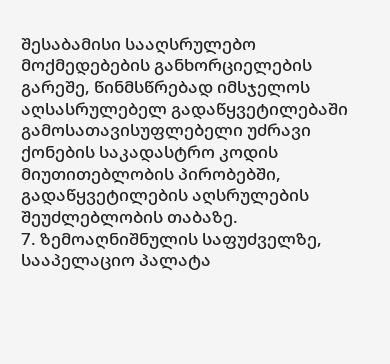შესაბამისი სააღსრულებო მოქმედებების განხორციელების გარეშე, წინმსწრებად იმსჯელოს აღსასრულებელ გადაწყვეტილებაში გამოსათავისუფლებელი უძრავი ქონების საკადასტრო კოდის მიუთითებლობის პირობებში, გადაწყვეტილების აღსრულების შეუძლებლობის თაბაზე.
7. ზემოაღნიშნულის საფუძველზე, სააპელაციო პალატა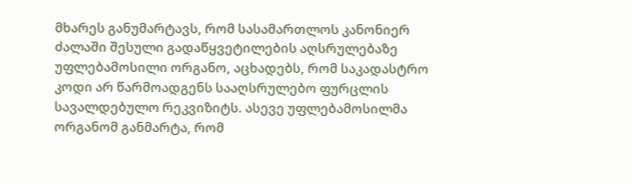მხარეს განუმარტავს, რომ სასამართლოს კანონიერ ძალაში შესული გადაწყვეტილების აღსრულებაზე უფლებამოსილი ორგანო, აცხადებს, რომ საკადასტრო კოდი არ წარმოადგენს სააღსრულებო ფურცლის სავალდებულო რეკვიზიტს. ასევე უფლებამოსილმა ორგანომ განმარტა, რომ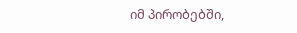იმ პირობებში,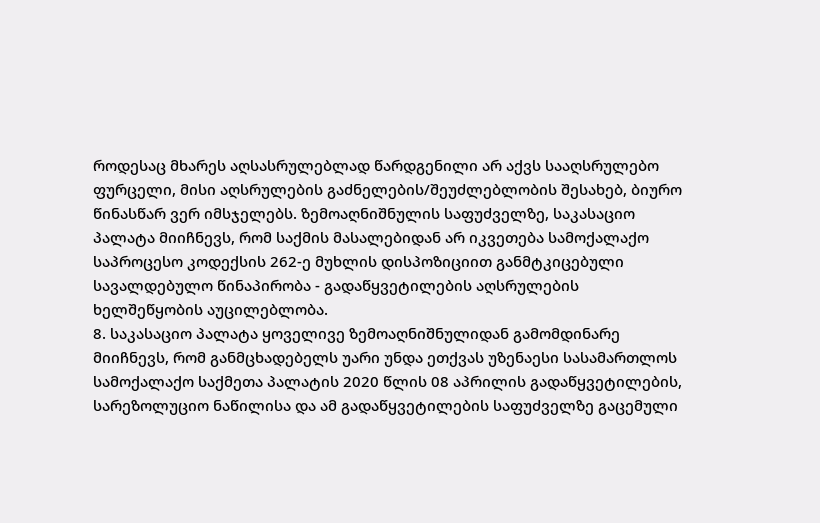როდესაც მხარეს აღსასრულებლად წარდგენილი არ აქვს სააღსრულებო ფურცელი, მისი აღსრულების გაძნელების/შეუძლებლობის შესახებ, ბიურო წინასწარ ვერ იმსჯელებს. ზემოაღნიშნულის საფუძველზე, საკასაციო პალატა მიიჩნევს, რომ საქმის მასალებიდან არ იკვეთება სამოქალაქო საპროცესო კოდექსის 262-ე მუხლის დისპოზიციით განმტკიცებული სავალდებულო წინაპირობა - გადაწყვეტილების აღსრულების ხელშეწყობის აუცილებლობა.
8. საკასაციო პალატა ყოველივე ზემოაღნიშნულიდან გამომდინარე მიიჩნევს, რომ განმცხადებელს უარი უნდა ეთქვას უზენაესი სასამართლოს სამოქალაქო საქმეთა პალატის 2020 წლის 08 აპრილის გადაწყვეტილების, სარეზოლუციო ნაწილისა და ამ გადაწყვეტილების საფუძველზე გაცემული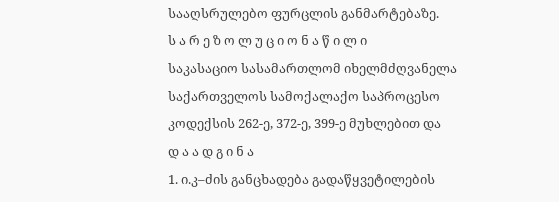სააღსრულებო ფურცლის განმარტებაზე.
ს ა რ ე ზ ო ლ უ ც ი ო ნ ა წ ი ლ ი
საკასაციო სასამართლომ იხელმძღვანელა საქართველოს სამოქალაქო საპროცესო კოდექსის 262-ე, 372-ე, 399-ე მუხლებით და
დ ა ა დ გ ი ნ ა
1. ი.კ–ძის განცხადება გადაწყვეტილების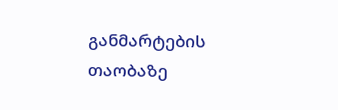განმარტების თაობაზე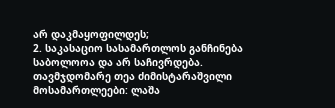არ დაკმაყოფილდეს;
2. საკასაციო სასამართლოს განჩინება საბოლოოა და არ საჩივრდება.
თავმჯდომარე თეა ძიმისტარაშვილი
მოსამართლეები: ლაშა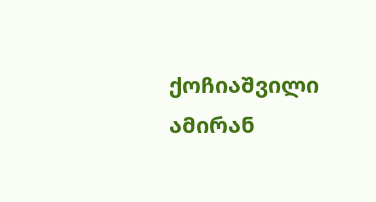ქოჩიაშვილი
ამირან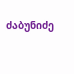ძაბუნიძე